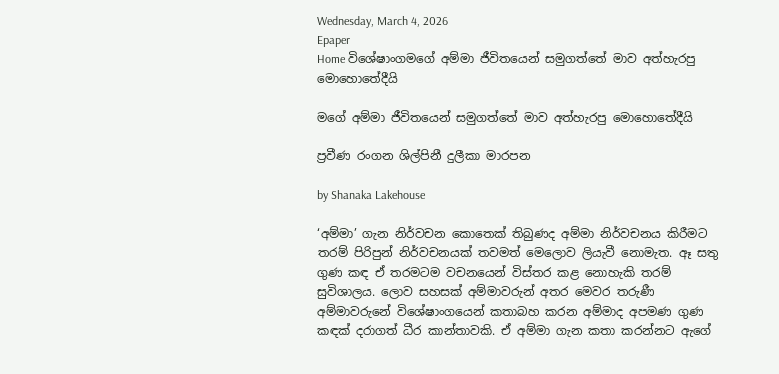Wednesday, March 4, 2026
Epaper
Home විශේෂාංගමගේ අම්මා ජීවිතයෙන් සමුගත්තේ මාව අත්හැරපු මොහොතේදීයි

මගේ අම්මා ජීවිතයෙන් සමුගත්තේ මාව අත්හැරපු මොහොතේදීයි

ප්‍රවීණ රංගන ශිල්පිනී දුලීකා මාරපන

by Shanaka Lakehouse

‘අම්මා’ ගැන නිර්වචන කොතෙක් තිබුණද අම්මා නිර්වචනය කිරීමට තරම් පිරිපුන් නිර්වචනයක් තවමත් මෙලොව ලියැවී නොමැත. ඈ සතු ගුණ කඳ ඒ තරමටම වචනයෙන් විස්තර කළ නොහැකි තරම් සුවිශාලය. ලොව සහසක් අම්මාවරුන් අතර මෙවර තරුණී අම්මාවරුනේ විශේෂාංගයෙන් කතාබහ කරන අම්මාද අපමණ ගුණ කඳක් දරාගත් ධීර කාන්තාවකි. ඒ අම්මා ගැන කතා කරන්නට ඇගේ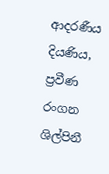ආදරණීය දියණිය, ප්‍රවීණ රංගන ශිල්පිනී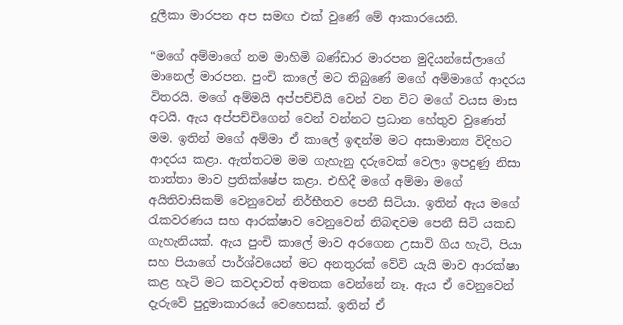දුලීකා මාරපන අප සමඟ එක් වුණේ මේ ආකාරයෙනි.

“මගේ අම්මාගේ නම මාහිමි බණ්ඩාර මාරපන මුදියන්සේලාගේ මානෙල් මාරපන. පුංචි කාලේ මට තිබුණේ මගේ අම්මාගේ ආදරය විතරයි. මගේ අම්මයි අප්පච්චියි වෙන් වන විට මගේ වයස මාස අටයි. ඇය අප්පච්චිගෙන් වෙන් වන්නට ප්‍රධාන හේතුව වුණෙත් මම. ඉතින් මගේ අම්මා ඒ කාලේ ඉඳන්ම මට අසාමාන්‍ය විදිහට ආදරය කළා. ඇත්තටම මම ගැහැනු දරුවෙක් වෙලා ඉපදුණු නිසා තාත්තා මාව ප්‍රතික්ෂේප කළා. එහිදී මගේ අම්මා මගේ අයිතිවාසිකම් වෙනුවෙන් නිර්භීතව පෙනී සිටියා. ඉතින් ඇය මගේ රැකවරණය සහ ආරක්ෂාව වෙනුවෙන් නිබඳවම පෙනී සිටි යකඩ ගැහැනියක්. ඇය පුංචි කාලේ මාව අරගෙන උසාවි ගිය හැටි, පියා සහ පියාගේ පාර්ශ්වයෙන් මට අනතුරක් වේවි යැයි මාව ආරක්ෂා කළ හැටි මට කවදාවත් අමතක වෙන්නේ නෑ. ඇය ඒ වෙනුවෙන් දැරුවේ පුදුමාකාරයේ වෙහෙසක්. ඉතින් ඒ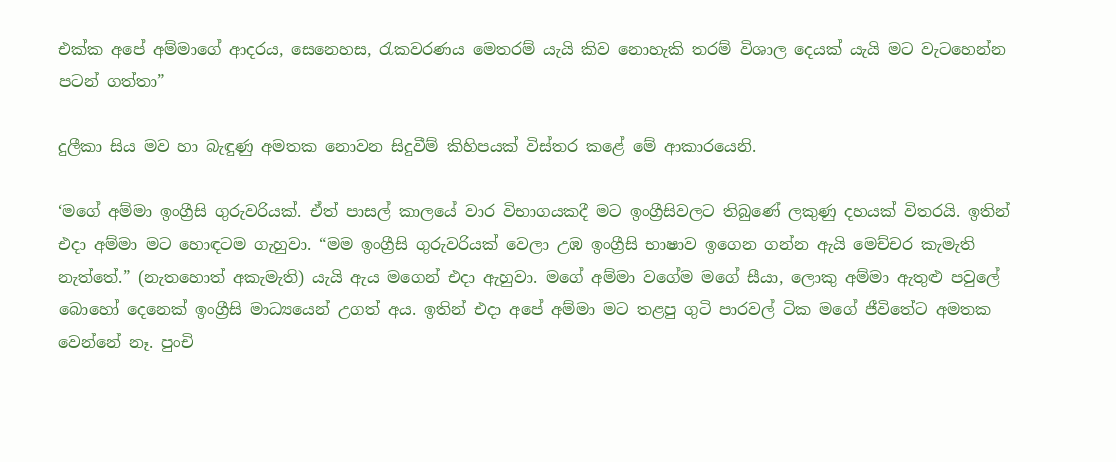එක්ක අපේ අම්මාගේ ආදරය, සෙනෙහස, රැකවරණය මෙතරම් යැයි කිව නොහැකි තරම් විශාල දෙයක් යැයි මට වැටහෙන්න පටන් ගත්තා”

දුලීකා සිය මව හා බැඳුණු අමතක නොවන සිදුවීම් කිහිපයක් විස්තර කළේ මේ ආකාරයෙනි.

‘මගේ අම්මා ඉංග්‍රීසි ගුරුවරියක්. ඒත් පාසල් කාලයේ වාර විභාගයකදී මට ඉංග්‍රීසිවලට තිබුණේ ලකුණු දහයක් විතරයි. ඉතින් එදා අම්මා මට හොඳටම ගැහුවා. “මම ඉංග්‍රීසි ගුරුවරියක් වෙලා උඹ ඉංග්‍රීසි භාෂාව ඉගෙන ගන්න ඇයි මෙච්චර කැමැති නැත්තේ.” (නැතහොත් අකැමැති) යැයි ඇය මගෙන් එදා ඇහුවා. මගේ අම්මා වගේම මගේ සීයා, ලොකු අම්මා ඇතුළු පවුලේ බොහෝ දෙනෙක් ඉංග්‍රීසි මාධ්‍යයෙන් උගත් අය. ඉතින් එදා අපේ අම්මා මට තළපු ගුටි පාරවල් ටික මගේ ජීවිතේට අමතක වෙන්නේ නෑ. පුංචි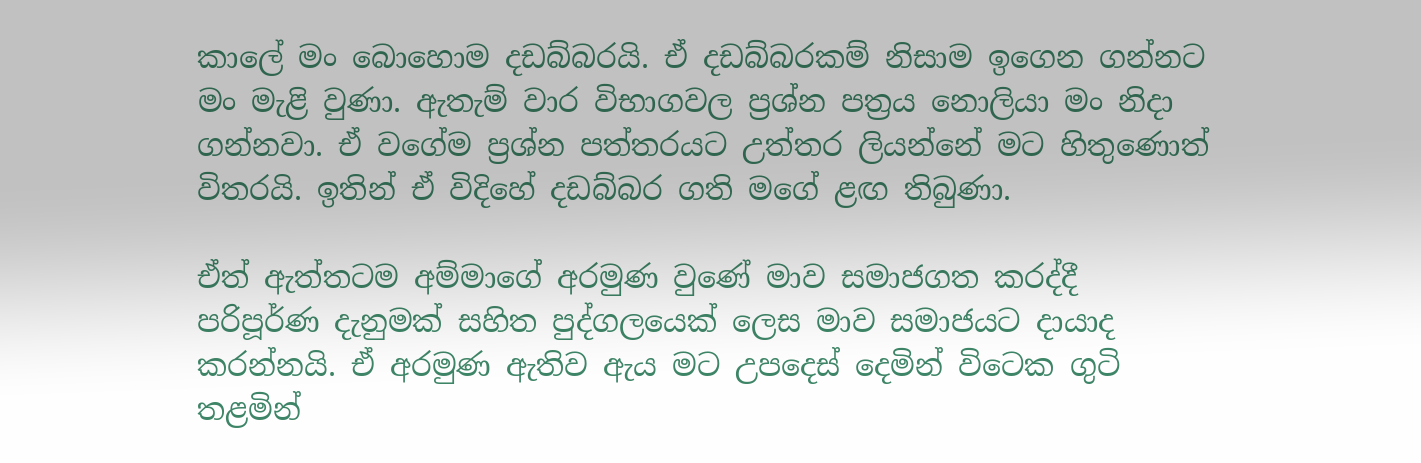කාලේ මං බොහොම දඩබ්බරයි. ඒ දඩබ්බරකම් නිසාම ඉගෙන ගන්නට මං මැළි වුණා. ඇතැම් වාර විභාගවල ප්‍රශ්න පත්‍රය නොලියා මං නිදා ගන්නවා. ඒ වගේම ප්‍රශ්න පත්තරයට උත්තර ලියන්නේ මට හිතුණොත් විතරයි. ඉතින් ඒ විදිහේ දඩබ්බර ගති මගේ ළඟ තිබුණා.

ඒත් ඇත්තටම අම්මාගේ අරමුණ වුණේ මාව සමාජගත කරද්දී පරිපූර්ණ දැනුමක් සහිත පුද්ගලයෙක් ලෙස මාව සමාජයට දායාද කරන්නයි. ඒ අරමුණ ඇතිව ඇය මට උපදෙස් දෙමින් විටෙක ගුටි තළමින්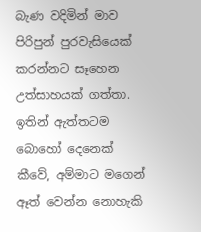බැණ වදිමින් මාව පිරිපුන් පුරවැසියෙක් කරන්නට සෑහෙන උත්සාහයක් ගත්තා. ඉතින් ඇත්තටම බොහෝ දෙනෙක් කීවේ, අම්මාට මගෙන් ඈත් වෙන්න නොහැකි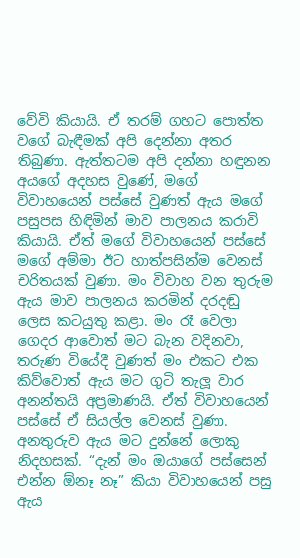වේවි කියායි. ඒ තරම් ගහට පොත්ත වගේ බැඳීමක් අපි දෙන්නා අතර තිබුණා. ඇත්තටම අපි දන්නා හඳුනන අයගේ අදහස වුණේ, මගේ විවාහයෙන් පස්සේ වුණත් ඇය මගේ පසුපස හිඳිමින් මාව පාලනය කරාවි කියායි. ඒත් මගේ විවාහයෙන් පස්සේ මගේ අම්මා ඊට හාත්පසින්ම වෙනස් චරිතයක් වුණා. මං විවාහ වන තුරුම ඇය මාව පාලනය කරමින් දරදඬු ලෙස කටයුතු කළා. මං රෑ වෙලා ගෙදර ආවොත් මට බැන වදිනවා, තරුණ වියේදී වුණත් මං එකට එක කිව්වොත් ඇය මට ගුටි තැලූ වාර අනන්තයි අප්‍රමාණයි. ඒත් විවාහයෙන් පස්සේ ඒ සියල්ල වෙනස් වුණා. අනතුරුව ඇය මට දුන්නේ ලොකු නිදහසක්. “දැන් මං ඔයාගේ පස්සෙන් එන්න ඕනෑ නෑ” කියා විවාහයෙන් පසු ඇය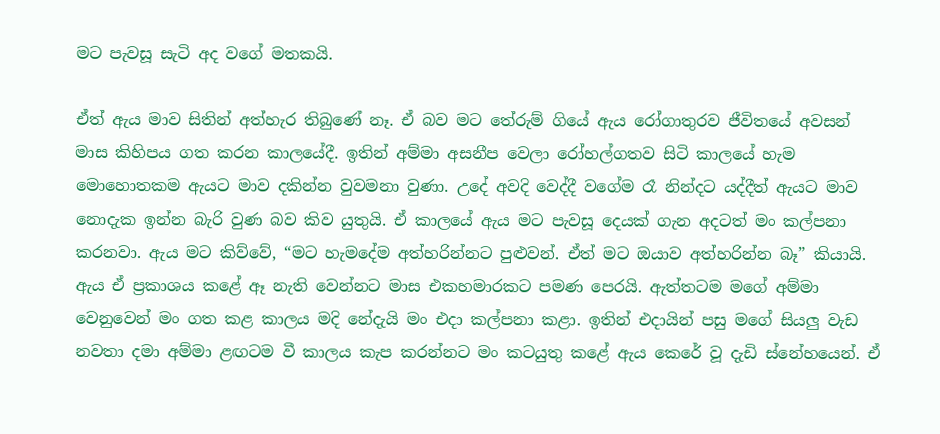මට පැවසූ සැටි අද වගේ මතකයි.

ඒත් ඇය මාව සිතින් අත්හැර තිබුණේ නෑ. ඒ බව මට තේරුම් ගියේ ඇය රෝගාතුරව ජීවිතයේ අවසන් මාස කිහිපය ගත කරන කාලයේදී. ඉතින් අම්මා අසනීප වෙලා රෝහල්ගතව සිටි කාලයේ හැම මොහොතකම ඇයට මාව දකින්න වුවමනා වුණා. උදේ අවදි වෙද්දී වගේම රෑ නින්දට යද්දීත් ඇයට මාව නොදැක ඉන්න බැරි වුණ බව කිව යුතුයි. ඒ කාලයේ ඇය මට පැවසූ දෙයක් ගැන අදටත් මං කල්පනා කරනවා. ඇය මට කිව්වේ, “මට හැමදේම අත්හරින්නට පුළුවන්. ඒත් මට ඔයාව අත්හරින්න බෑ” කියායි. ඇය ඒ ප්‍රකාශය කළේ ඈ නැති වෙන්නට මාස එකහමාරකට පමණ පෙරයි. ඇත්තටම මගේ අම්මා වෙනුවෙන් මං ගත කළ කාලය මදි නේදැයි මං එදා කල්පනා කළා. ඉතින් එදායින් පසු මගේ සියලු වැඩ නවතා දමා අම්මා ළඟටම වී කාලය කැප කරන්නට මං කටයුතු කළේ ඇය කෙරේ වූ දැඩි ස්නේහයෙන්. ඒ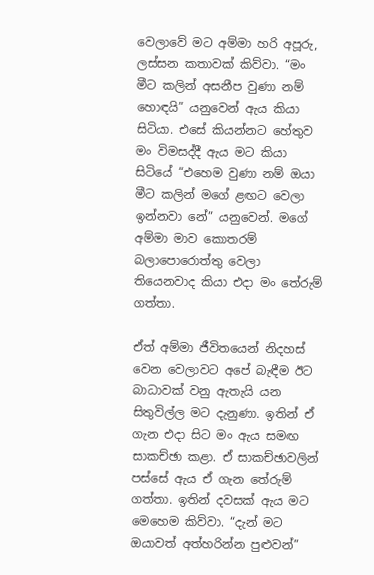වෙලාවේ මට අම්මා හරි අපූරු, ලස්සන කතාවක් කිව්වා. “මං මීට කලින් අසනීප වුණා නම් හොඳයි” යනුවෙන් ඇය කියා සිටියා. එසේ කියන්නට හේතුව මං විමසද්දී ඇය මට කියා සිටියේ “එහෙම වුණා නම් ඔයා මීට කලින් මගේ ළඟට වෙලා ඉන්නවා නේ” යනුවෙන්. මගේ අම්මා මාව කොතරම් බලාපොරොත්තු වෙලා තියෙනවාද කියා එදා මං තේරුම් ගත්තා.

ඒත් අම්මා ජීවිතයෙන් නිදහස් වෙන වෙලාවට අපේ බැඳීම ඊට බාධාවක් වනු ඇතැයි යන සිතුවිල්ල මට දැනුණා. ඉතින් ඒ ගැන එදා සිට මං ඇය සමඟ සාකච්ඡා කළා. ඒ සාකච්ඡාවලින් පස්සේ ඇය ඒ ගැන තේරුම් ගත්තා. ඉතින් දවසක් ඇය මට මෙහෙම කිව්වා. “දැන් මට ඔයාවත් අත්හරින්න පුළුවන්”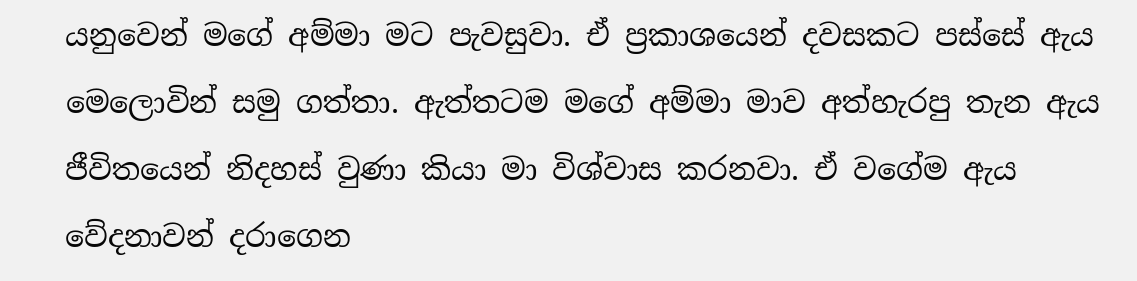යනුවෙන් මගේ අම්මා මට පැවසුවා. ඒ ප්‍රකාශයෙන් දවසකට පස්සේ ඇය මෙලොවින් සමු ගත්තා. ඇත්තටම මගේ අම්මා මාව අත්හැරපු තැන ඇය ජීවිතයෙන් නිදහස් වුණා කියා මා විශ්වාස කරනවා. ඒ වගේම ඇය වේදනාවන් දරාගෙන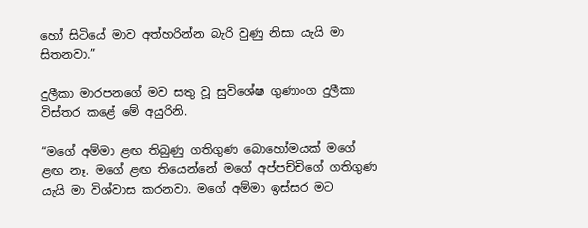හෝ සිටියේ මාව අත්හරින්න බැරි වුණු නිසා යැයි මා සිතනවා.”

දුලීකා මාරපනගේ මව සතු වූ සුවිශේෂ ගුණාංග දුලීකා විස්තර කළේ මේ අයුරිනි.

“මගේ අම්මා ළඟ තිබුණු ගතිගුණ බොහෝමයක් මගේ ළඟ නෑ. මගේ ළඟ තියෙන්නේ මගේ අප්පච්චිගේ ගතිගුණ යැයි මා විශ්වාස කරනවා. මගේ අම්මා ඉස්සර මට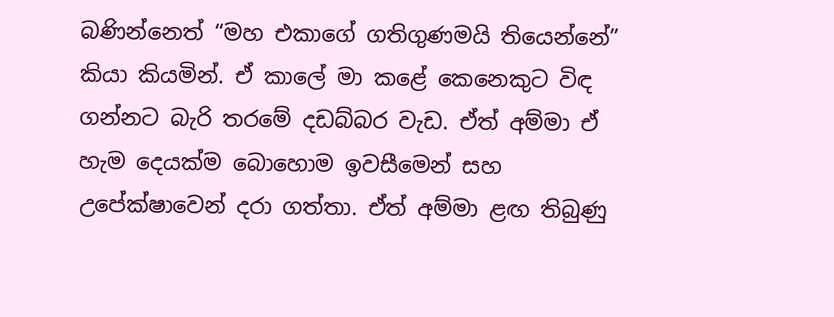බණින්නෙත් “මහ එකාගේ ගතිගුණමයි තියෙන්නේ” කියා කියමින්. ඒ කාලේ මා කළේ කෙනෙකුට විඳ ගන්නට බැරි තරමේ දඩබ්බර වැඩ. ඒත් අම්මා ඒ හැම දෙයක්ම බොහොම ඉවසීමෙන් සහ උපේක්ෂාවෙන් දරා ගත්තා. ඒත් අම්මා ළඟ තිබුණු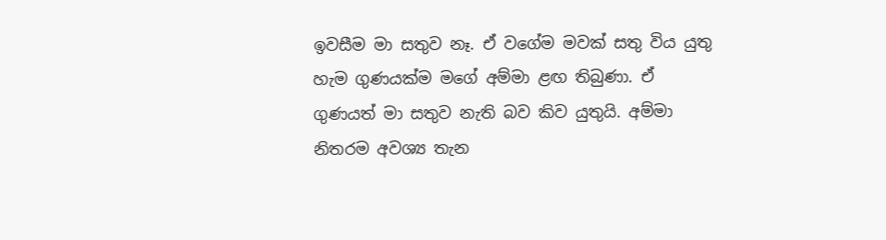ඉවසීම මා සතුව නෑ. ඒ වගේම මවක් සතු විය යුතු හැම ගුණයක්ම මගේ අම්මා ළඟ තිබුණා. ඒ ගුණයත් මා සතුව නැති බව කිව යුතුයි. අම්මා නිතරම අවශ්‍ය තැන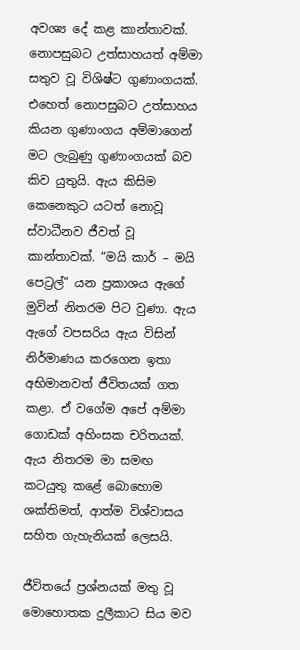අවශ්‍ය දේ කළ කාන්තාවක්. නොපසුබට උත්සාහයත් අම්මා සතුව වූ විශිෂ්ට ගුණාංගයක්. එහෙත් නොපසුබට උත්සාහය කියන ගුණාංගය අම්මාගෙන් මට ලැබුණු ගුණාංගයක් බව කිව යුතුයි. ඇය කිසිම කෙනෙකුට යටත් නොවූ ස්වාධීනව ජීවත් වූ කාන්තාවක්. “මයි කාර් – මයි පෙට්‍රල්” යන ප්‍රකාශය ඇගේ මුවින් නිතරම පිට වුණා. ඇය ඇගේ වපසරිය ඇය විසින් නිර්මාණය කරගෙන ඉතා අභිමානවත් ජීවිතයක් ගත කළා. ඒ වගේම අපේ අම්මා ගොඩක් අහිංසක චරිතයක්. ඇය නිතරම මා සමඟ කටයුතු කළේ බොහොම ශක්තිමත්, ආත්ම විශ්වාසය සහිත ගැහැනියක් ලෙසයි.

ජීවිතයේ ප්‍රශ්නයක් මතු වූ මොහොතක දුලීකාට සිය මව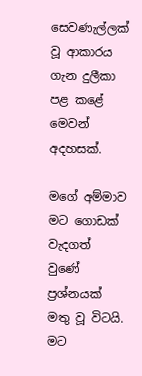සෙවණැල්ලක් වූ ආකාරය ගැන දුලීකා පළ කළේ මෙවන් අදහසක්.

මගේ අම්මාව මට ගොඩක් වැදගත් වුණේ ප්‍රශ්නයක් මතු වූ විටයි. මට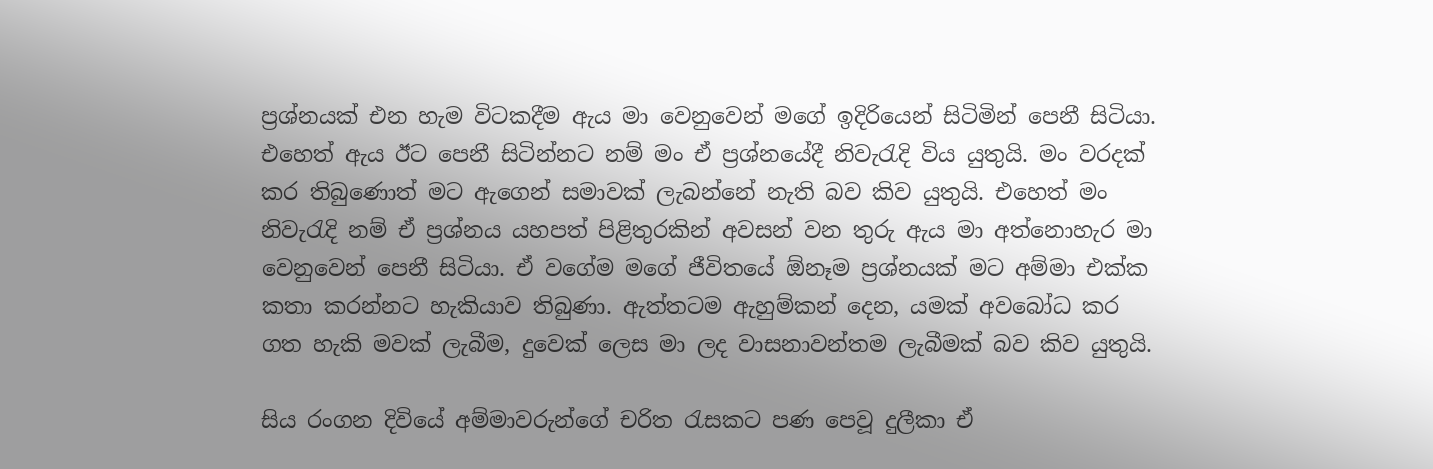ප්‍රශ්නයක් එන හැම විටකදීම ඇය මා වෙනුවෙන් මගේ ඉදිරියෙන් සිටිමින් පෙනී සිටියා. එහෙත් ඇය ඊට පෙනී සිටින්නට නම් මං ඒ ප්‍රශ්නයේදී නිවැරැදි විය යුතුයි. මං වරදක් කර තිබුණොත් මට ඇගෙන් සමාවක් ලැබන්නේ නැති බව කිව යුතුයි. එහෙත් මං නිවැරැදි නම් ඒ ප්‍රශ්නය යහපත් පිළිතුරකින් අවසන් වන තුරු ඇය මා අත්නොහැර මා වෙනුවෙන් පෙනී සිටියා. ඒ වගේම මගේ ජීවිතයේ ඕනෑම ප්‍රශ්නයක් මට අම්මා එක්ක කතා කරන්නට හැකියාව තිබුණා. ඇත්තටම ඇහුම්කන් දෙන, යමක් අවබෝධ කර ගත හැකි මවක් ලැබීම, දුවෙක් ලෙස මා ලද වාසනාවන්තම ලැබීමක් බව කිව යුතුයි.

සිය රංගන දිවියේ අම්මාවරුන්ගේ චරිත රැසකට පණ පෙවූ දුලීකා ඒ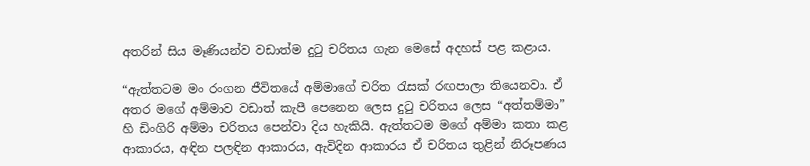අතරින් සිය මෑණියන්ව වඩාත්ම දුටු චරිතය ගැන මෙසේ අදහස් පළ කළාය.

“ඇත්තටම මං රංගන ජීවිතයේ අම්මාගේ චරිත රැසක් රඟපාලා තියෙනවා. ඒ අතර මගේ අම්මාව වඩාත් කැපී පෙනෙන ලෙස දුටු චරිතය ලෙස “අත්තම්මා” හි ඩිංගිරි අම්මා චරිතය පෙන්වා දිය හැකියි. ඇත්තටම මගේ අම්මා කතා කළ ආකාරය, අඳින පලඳින ආකාරය, ඇවිදින ආකාරය ඒ චරිතය තුළින් නිරූපණය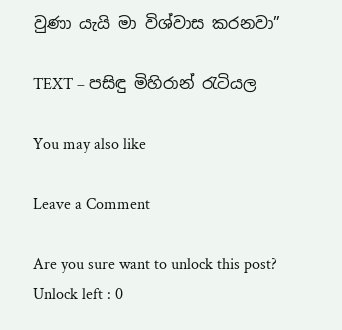වුණා යැයි මා විශ්වාස කරනවා”

TEXT – පසිඳු මිහිරාන් රැටියල

You may also like

Leave a Comment

Are you sure want to unlock this post?
Unlock left : 0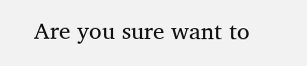Are you sure want to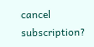cancel subscription?